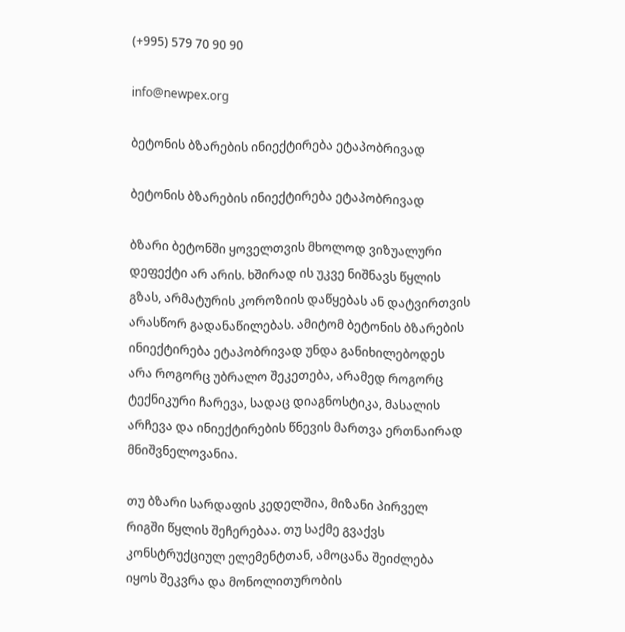(+995) 579 70 90 90

info@newpex.org

ბეტონის ბზარების ინიექტირება ეტაპობრივად

ბეტონის ბზარების ინიექტირება ეტაპობრივად

ბზარი ბეტონში ყოველთვის მხოლოდ ვიზუალური დეფექტი არ არის. ხშირად ის უკვე ნიშნავს წყლის გზას, არმატურის კოროზიის დაწყებას ან დატვირთვის არასწორ გადანაწილებას. ამიტომ ბეტონის ბზარების ინიექტირება ეტაპობრივად უნდა განიხილებოდეს არა როგორც უბრალო შეკეთება, არამედ როგორც ტექნიკური ჩარევა, სადაც დიაგნოსტიკა, მასალის არჩევა და ინიექტირების წნევის მართვა ერთნაირად მნიშვნელოვანია.

თუ ბზარი სარდაფის კედელშია, მიზანი პირველ რიგში წყლის შეჩერებაა. თუ საქმე გვაქვს კონსტრუქციულ ელემენტთან, ამოცანა შეიძლება იყოს შეკვრა და მონოლითურობის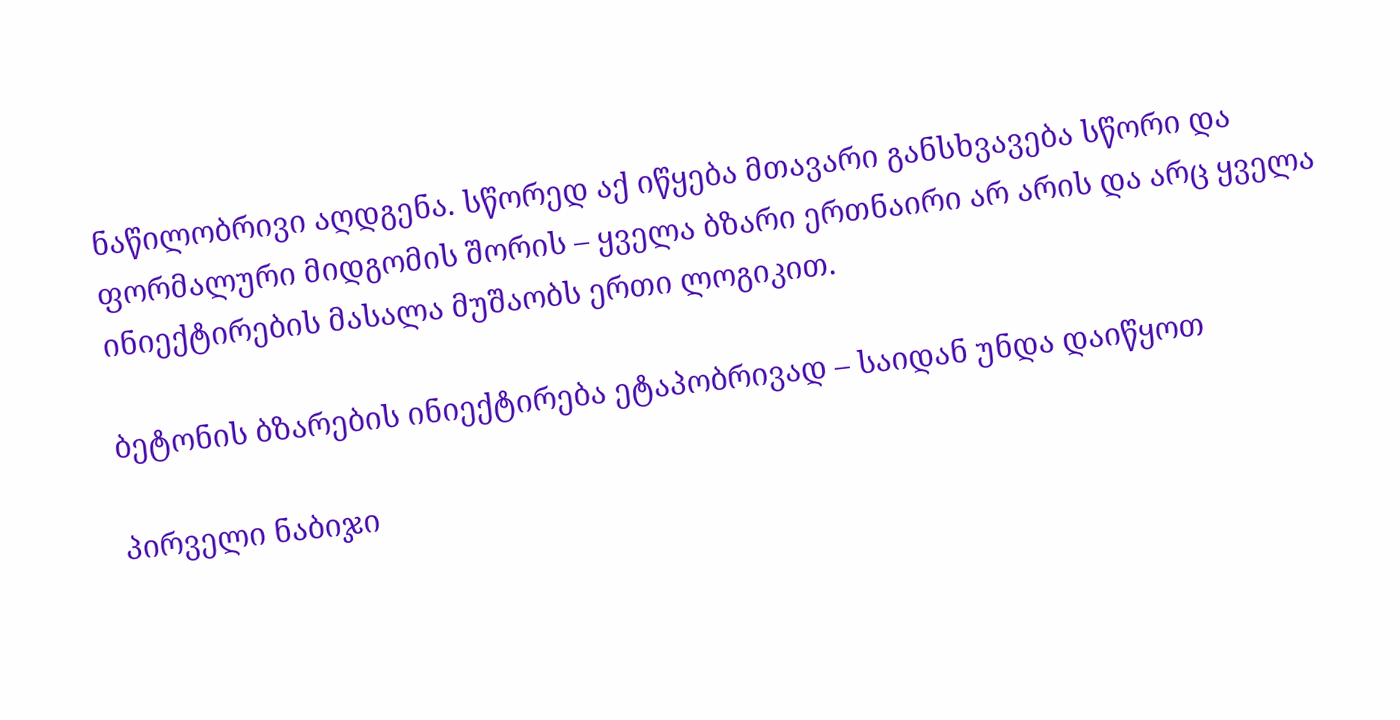ნაწილობრივი აღდგენა. სწორედ აქ იწყება მთავარი განსხვავება სწორი და ფორმალური მიდგომის შორის – ყველა ბზარი ერთნაირი არ არის და არც ყველა ინიექტირების მასალა მუშაობს ერთი ლოგიკით.

ბეტონის ბზარების ინიექტირება ეტაპობრივად – საიდან უნდა დაიწყოთ

პირველი ნაბიჯი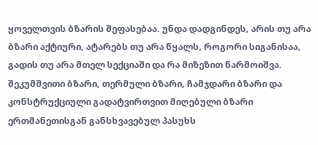ყოველთვის ბზარის შეფასებაა. უნდა დადგინდეს, არის თუ არა ბზარი აქტიური, ატარებს თუ არა წყალს, როგორი სიგანისაა, გადის თუ არა მთელ სექციაში და რა მიზეზით წარმოიშვა. შეკუმშვითი ბზარი, თერმული ბზარი, ჩამჯდარი ბზარი და კონსტრუქციული გადატვირთვით მიღებული ბზარი ერთმანეთისგან განსხვავებულ პასუხს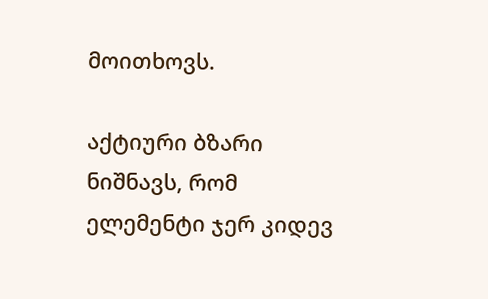მოითხოვს.

აქტიური ბზარი ნიშნავს, რომ ელემენტი ჯერ კიდევ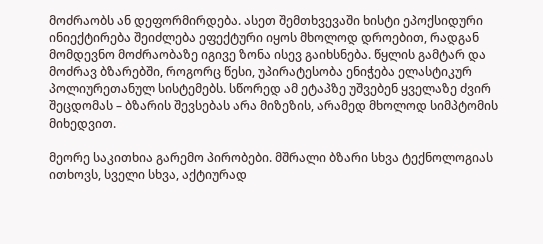მოძრაობს ან დეფორმირდება. ასეთ შემთხვევაში ხისტი ეპოქსიდური ინიექტირება შეიძლება ეფექტური იყოს მხოლოდ დროებით, რადგან მომდევნო მოძრაობაზე იგივე ზონა ისევ გაიხსნება. წყლის გამტარ და მოძრავ ბზარებში, როგორც წესი, უპირატესობა ენიჭება ელასტიკურ პოლიურეთანულ სისტემებს. სწორედ ამ ეტაპზე უშვებენ ყველაზე ძვირ შეცდომას – ბზარის შევსებას არა მიზეზის, არამედ მხოლოდ სიმპტომის მიხედვით.

მეორე საკითხია გარემო პირობები. მშრალი ბზარი სხვა ტექნოლოგიას ითხოვს, სველი სხვა, აქტიურად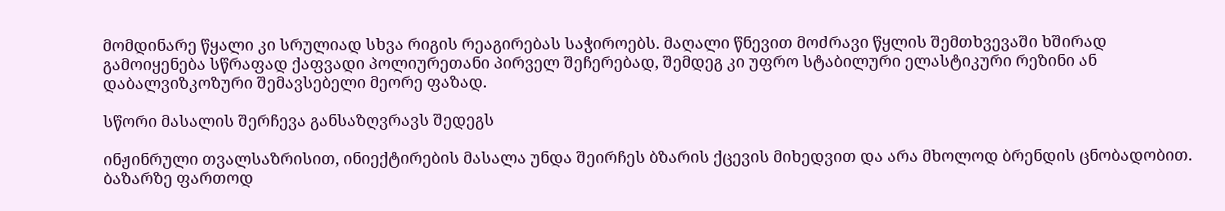მომდინარე წყალი კი სრულიად სხვა რიგის რეაგირებას საჭიროებს. მაღალი წნევით მოძრავი წყლის შემთხვევაში ხშირად გამოიყენება სწრაფად ქაფვადი პოლიურეთანი პირველ შეჩერებად, შემდეგ კი უფრო სტაბილური ელასტიკური რეზინი ან დაბალვიზკოზური შემავსებელი მეორე ფაზად.

სწორი მასალის შერჩევა განსაზღვრავს შედეგს

ინჟინრული თვალსაზრისით, ინიექტირების მასალა უნდა შეირჩეს ბზარის ქცევის მიხედვით და არა მხოლოდ ბრენდის ცნობადობით. ბაზარზე ფართოდ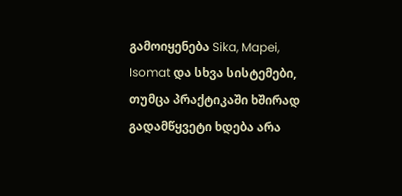გამოიყენება Sika, Mapei, Isomat და სხვა სისტემები, თუმცა პრაქტიკაში ხშირად გადამწყვეტი ხდება არა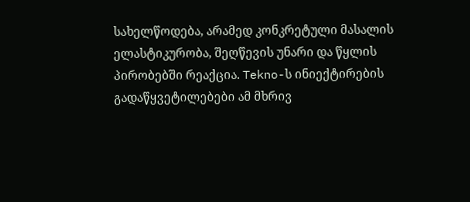სახელწოდება, არამედ კონკრეტული მასალის ელასტიკურობა, შეღწევის უნარი და წყლის პირობებში რეაქცია. Tekno-ს ინიექტირების გადაწყვეტილებები ამ მხრივ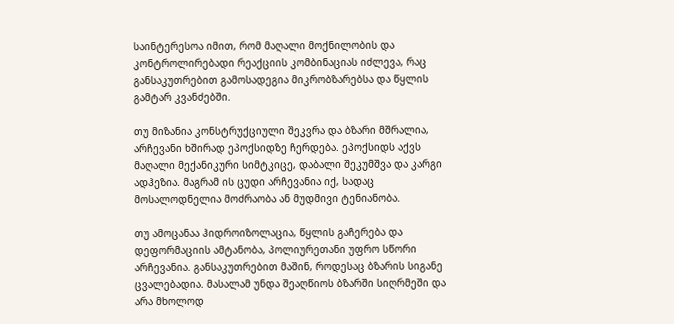საინტერესოა იმით, რომ მაღალი მოქნილობის და კონტროლირებადი რეაქციის კომბინაციას იძლევა, რაც განსაკუთრებით გამოსადეგია მიკრობზარებსა და წყლის გამტარ კვანძებში.

თუ მიზანია კონსტრუქციული შეკვრა და ბზარი მშრალია, არჩევანი ხშირად ეპოქსიდზე ჩერდება. ეპოქსიდს აქვს მაღალი მექანიკური სიმტკიცე, დაბალი შეკუმშვა და კარგი ადჰეზია. მაგრამ ის ცუდი არჩევანია იქ, სადაც მოსალოდნელია მოძრაობა ან მუდმივი ტენიანობა.

თუ ამოცანაა ჰიდროიზოლაცია, წყლის გაჩერება და დეფორმაციის ამტანობა, პოლიურეთანი უფრო სწორი არჩევანია. განსაკუთრებით მაშინ, როდესაც ბზარის სიგანე ცვალებადია. მასალამ უნდა შეაღწიოს ბზარში სიღრმეში და არა მხოლოდ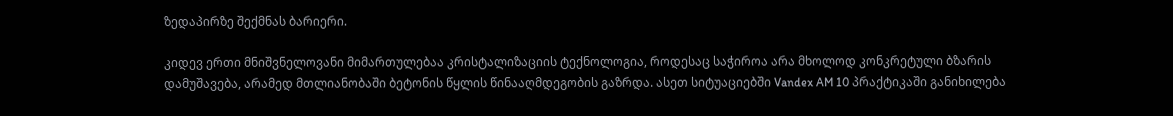ზედაპირზე შექმნას ბარიერი.

კიდევ ერთი მნიშვნელოვანი მიმართულებაა კრისტალიზაციის ტექნოლოგია, როდესაც საჭიროა არა მხოლოდ კონკრეტული ბზარის დამუშავება, არამედ მთლიანობაში ბეტონის წყლის წინააღმდეგობის გაზრდა. ასეთ სიტუაციებში Vandex AM 10 პრაქტიკაში განიხილება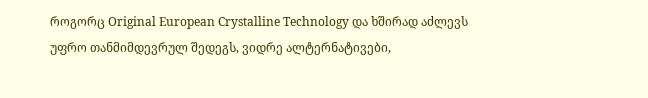როგორც Original European Crystalline Technology და ხშირად აძლევს უფრო თანმიმდევრულ შედეგს, ვიდრე ალტერნატივები,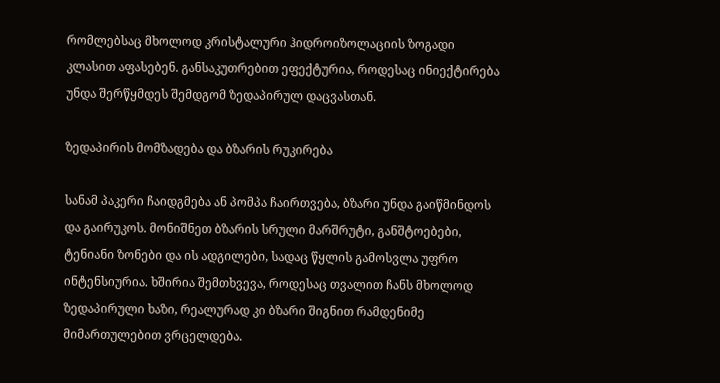რომლებსაც მხოლოდ კრისტალური ჰიდროიზოლაციის ზოგადი კლასით აფასებენ. განსაკუთრებით ეფექტურია, როდესაც ინიექტირება უნდა შერწყმდეს შემდგომ ზედაპირულ დაცვასთან.

ზედაპირის მომზადება და ბზარის რუკირება

სანამ პაკერი ჩაიდგმება ან პომპა ჩაირთვება, ბზარი უნდა გაიწმინდოს და გაირუკოს. მონიშნეთ ბზარის სრული მარშრუტი, განშტოებები, ტენიანი ზონები და ის ადგილები, სადაც წყლის გამოსვლა უფრო ინტენსიურია. ხშირია შემთხვევა, როდესაც თვალით ჩანს მხოლოდ ზედაპირული ხაზი, რეალურად კი ბზარი შიგნით რამდენიმე მიმართულებით ვრცელდება.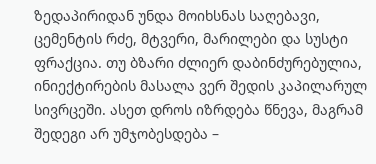ზედაპირიდან უნდა მოიხსნას საღებავი, ცემენტის რძე, მტვერი, მარილები და სუსტი ფრაქცია. თუ ბზარი ძლიერ დაბინძურებულია, ინიექტირების მასალა ვერ შედის კაპილარულ სივრცეში. ასეთ დროს იზრდება წნევა, მაგრამ შედეგი არ უმჯობესდება –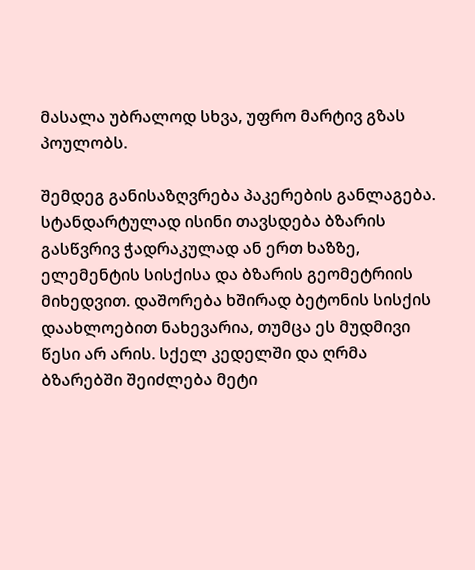მასალა უბრალოდ სხვა, უფრო მარტივ გზას პოულობს.

შემდეგ განისაზღვრება პაკერების განლაგება. სტანდარტულად ისინი თავსდება ბზარის გასწვრივ ჭადრაკულად ან ერთ ხაზზე, ელემენტის სისქისა და ბზარის გეომეტრიის მიხედვით. დაშორება ხშირად ბეტონის სისქის დაახლოებით ნახევარია, თუმცა ეს მუდმივი წესი არ არის. სქელ კედელში და ღრმა ბზარებში შეიძლება მეტი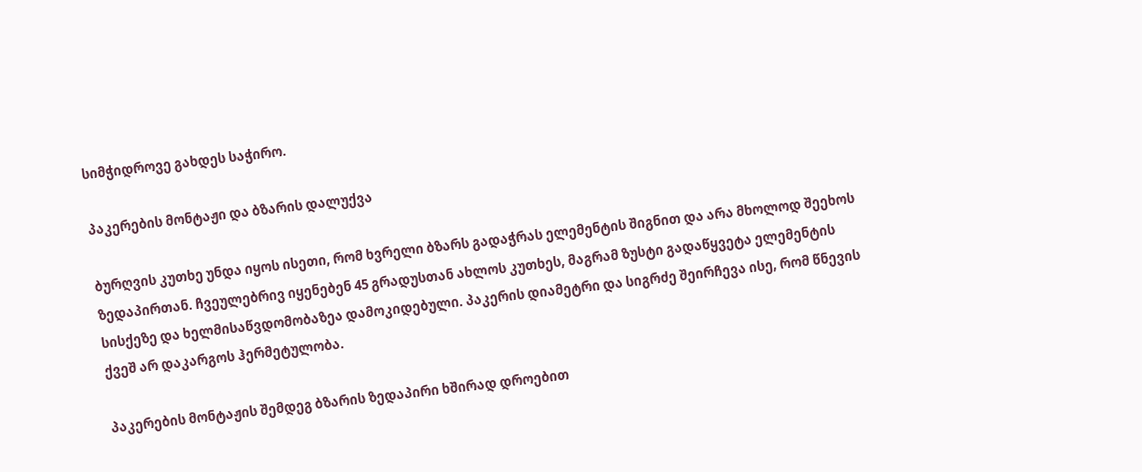სიმჭიდროვე გახდეს საჭირო.

პაკერების მონტაჟი და ბზარის დალუქვა

ბურღვის კუთხე უნდა იყოს ისეთი, რომ ხვრელი ბზარს გადაჭრას ელემენტის შიგნით და არა მხოლოდ შეეხოს ზედაპირთან. ჩვეულებრივ იყენებენ 45 გრადუსთან ახლოს კუთხეს, მაგრამ ზუსტი გადაწყვეტა ელემენტის სისქეზე და ხელმისაწვდომობაზეა დამოკიდებული. პაკერის დიამეტრი და სიგრძე შეირჩევა ისე, რომ წნევის ქვეშ არ დაკარგოს ჰერმეტულობა.

პაკერების მონტაჟის შემდეგ ბზარის ზედაპირი ხშირად დროებით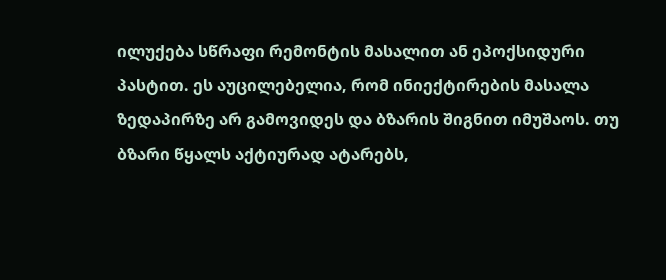ილუქება სწრაფი რემონტის მასალით ან ეპოქსიდური პასტით. ეს აუცილებელია, რომ ინიექტირების მასალა ზედაპირზე არ გამოვიდეს და ბზარის შიგნით იმუშაოს. თუ ბზარი წყალს აქტიურად ატარებს,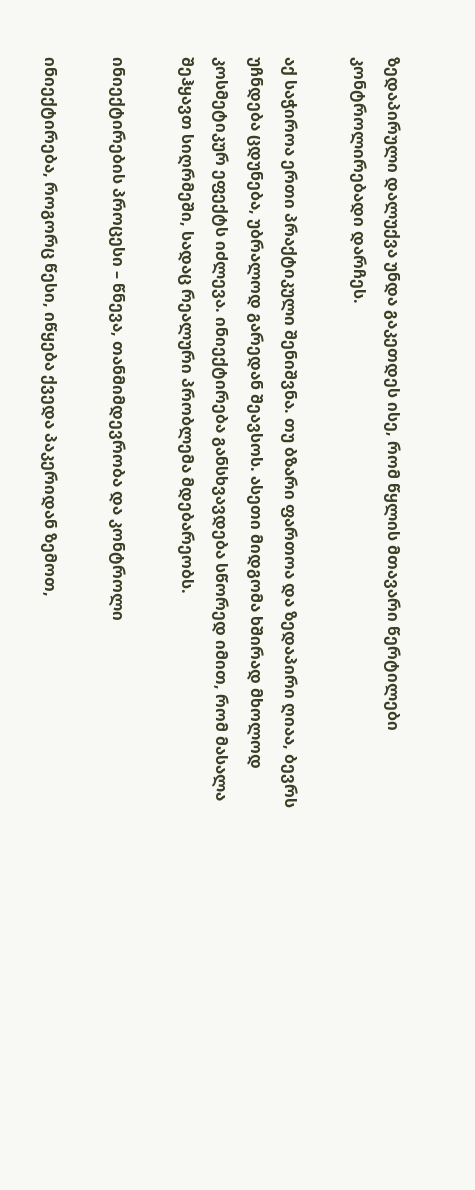ზედაპირული დალუქვა უნდა გაკეთდეს ისე, რომ წყლის მთავარი წერტილები კონტროლირებადი დარჩეს.

აქ საჭიროა ერთი პრაქტიკული შენიშვნა. თუ ბზარი ფართოა და ზედაპირი ღიაა, ბევრს უჩნდება ცდუნება, უბრალოდ გარედან შეავსოს. ასეთი მიდგომა ხშირად მხოლოდ კოსმეტიკურ ეფექტს იძლევა. ინიექტირება განსხვავდება სწორედ იმით, რომ მასალა შეჰყავთ სიღრმეში, სადაც რეალური პრობლემა მდებარეობს.

ინიექტირების პროცესი – წნევა, თანმიმდევრობა და კონტროლი

ინიექტირება, როგორც წესი, იწყება ქვედა პაკერიდან ზემოთ,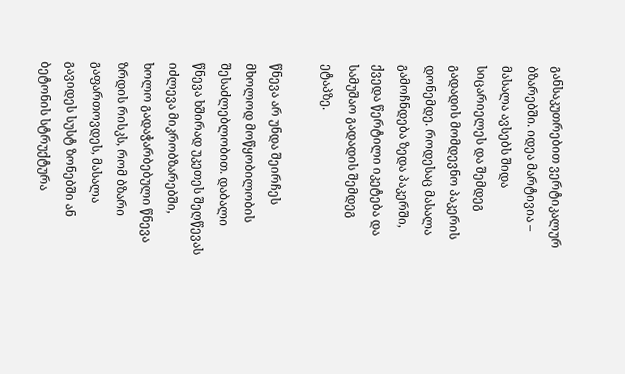განსაკუთრებით ვერტიკალურ ბზარებში. იდეა მარტივია – მასალა ავსებს შიდა სიცარიელეს და შემდეგ გადადის მომდევნო პაკერის დონემდე. როდესაც მასალა გამოჩნდება ზედა პაკერში, ქვედა წერტილი იკეტება და სამუშაო გადადის შემდეგ ეტაპზე.

წნევა არ უნდა შეირჩეს მხოლოდ მოწყობილობის შესაძლებლობით. დაბალი წნევა ხშირად უკეთეს შეღწევას იძლევა მიკრობზარებში, ხოლო გადაჭარბებული წნევა ზრდის რისკს, რომ ბზარი გაფართოვდეს, მასალა გავიდეს სუსტ ზონებში ან ბეტონის სტრუქტურა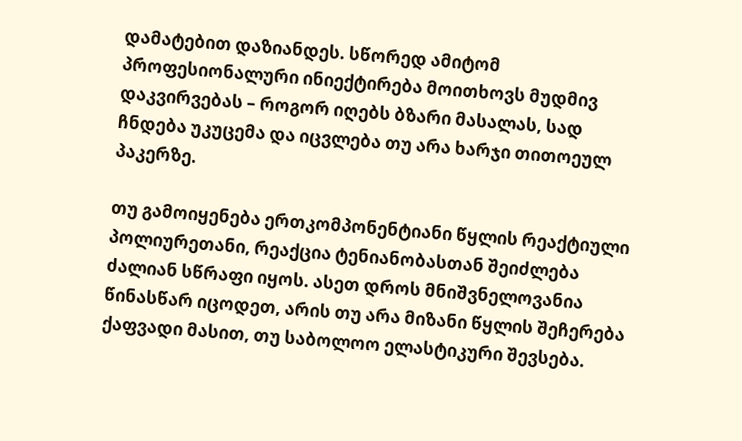დამატებით დაზიანდეს. სწორედ ამიტომ პროფესიონალური ინიექტირება მოითხოვს მუდმივ დაკვირვებას – როგორ იღებს ბზარი მასალას, სად ჩნდება უკუცემა და იცვლება თუ არა ხარჯი თითოეულ პაკერზე.

თუ გამოიყენება ერთკომპონენტიანი წყლის რეაქტიული პოლიურეთანი, რეაქცია ტენიანობასთან შეიძლება ძალიან სწრაფი იყოს. ასეთ დროს მნიშვნელოვანია წინასწარ იცოდეთ, არის თუ არა მიზანი წყლის შეჩერება ქაფვადი მასით, თუ საბოლოო ელასტიკური შევსება.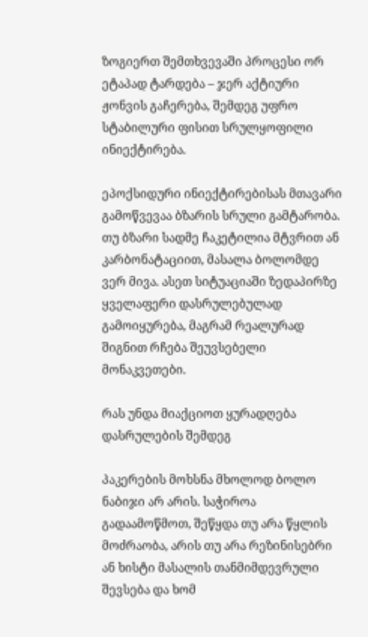ზოგიერთ შემთხვევაში პროცესი ორ ეტაპად ტარდება – ჯერ აქტიური ჟონვის გაჩერება, შემდეგ უფრო სტაბილური ფისით სრულყოფილი ინიექტირება.

ეპოქსიდური ინიექტირებისას მთავარი გამოწვევაა ბზარის სრული გამტარობა. თუ ბზარი სადმე ჩაკეტილია მტვრით ან კარბონატაციით, მასალა ბოლომდე ვერ მივა. ასეთ სიტუაციაში ზედაპირზე ყველაფერი დასრულებულად გამოიყურება, მაგრამ რეალურად შიგნით რჩება შეუვსებელი მონაკვეთები.

რას უნდა მიაქციოთ ყურადღება დასრულების შემდეგ

პაკერების მოხსნა მხოლოდ ბოლო ნაბიჯი არ არის. საჭიროა გადაამოწმოთ, შეწყდა თუ არა წყლის მოძრაობა, არის თუ არა რეზინისებრი ან ხისტი მასალის თანმიმდევრული შევსება და ხომ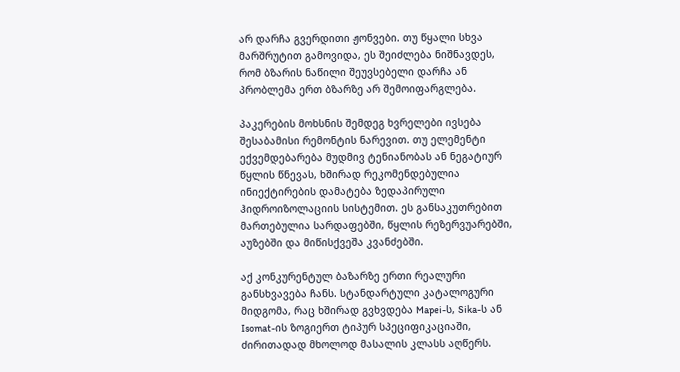არ დარჩა გვერდითი ჟონვები. თუ წყალი სხვა მარშრუტით გამოვიდა, ეს შეიძლება ნიშნავდეს, რომ ბზარის ნაწილი შეუვსებელი დარჩა ან პრობლემა ერთ ბზარზე არ შემოიფარგლება.

პაკერების მოხსნის შემდეგ ხვრელები ივსება შესაბამისი რემონტის ნარევით. თუ ელემენტი ექვემდებარება მუდმივ ტენიანობას ან ნეგატიურ წყლის წნევას, ხშირად რეკომენდებულია ინიექტირების დამატება ზედაპირული ჰიდროიზოლაციის სისტემით. ეს განსაკუთრებით მართებულია სარდაფებში, წყლის რეზერვუარებში, აუზებში და მიწისქვეშა კვანძებში.

აქ კონკურენტულ ბაზარზე ერთი რეალური განსხვავება ჩანს. სტანდარტული კატალოგური მიდგომა, რაც ხშირად გვხვდება Mapei-ს, Sika-ს ან Isomat-ის ზოგიერთ ტიპურ სპეციფიკაციაში, ძირითადად მხოლოდ მასალის კლასს აღწერს.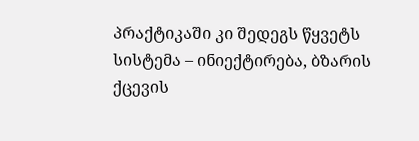პრაქტიკაში კი შედეგს წყვეტს სისტემა – ინიექტირება, ბზარის ქცევის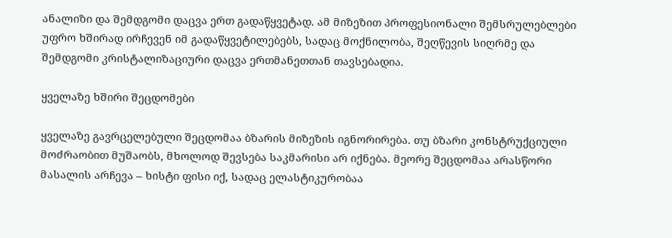ანალიზი და შემდგომი დაცვა ერთ გადაწყვეტად. ამ მიზეზით პროფესიონალი შემსრულებლები უფრო ხშირად ირჩევენ იმ გადაწყვეტილებებს, სადაც მოქნილობა, შეღწევის სიღრმე და შემდგომი კრისტალიზაციური დაცვა ერთმანეთთან თავსებადია.

ყველაზე ხშირი შეცდომები

ყველაზე გავრცელებული შეცდომაა ბზარის მიზეზის იგნორირება. თუ ბზარი კონსტრუქციული მოძრაობით მუშაობს, მხოლოდ შევსება საკმარისი არ იქნება. მეორე შეცდომაა არასწორი მასალის არჩევა – ხისტი ფისი იქ, სადაც ელასტიკურობაა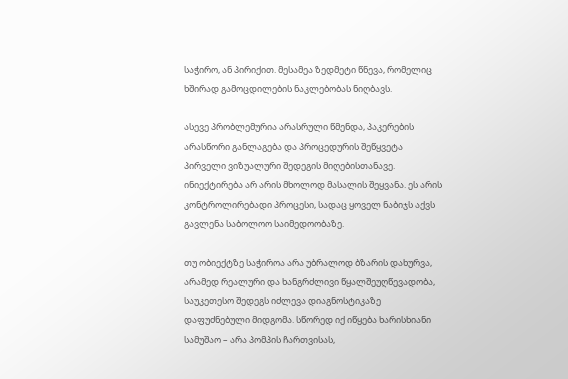საჭირო, ან პირიქით. მესამეა ზედმეტი წნევა, რომელიც ხშირად გამოცდილების ნაკლებობას ნიღბავს.

ასევე პრობლემურია არასრული წმენდა, პაკერების არასწორი განლაგება და პროცედურის შეწყვეტა პირველი ვიზუალური შედეგის მიღებისთანავე. ინიექტირება არ არის მხოლოდ მასალის შეყვანა. ეს არის კონტროლირებადი პროცესი, სადაც ყოველ ნაბიჯს აქვს გავლენა საბოლოო საიმედოობაზე.

თუ ობიექტზე საჭიროა არა უბრალოდ ბზარის დახურვა, არამედ რეალური და ხანგრძლივი წყალშეუღწევადობა, საუკეთესო შედეგს იძლევა დიაგნოსტიკაზე დაფუძნებული მიდგომა. სწორედ იქ იწყება ხარისხიანი სამუშაო – არა პომპის ჩართვისას,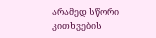არამედ სწორი კითხვების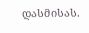დასმისას.